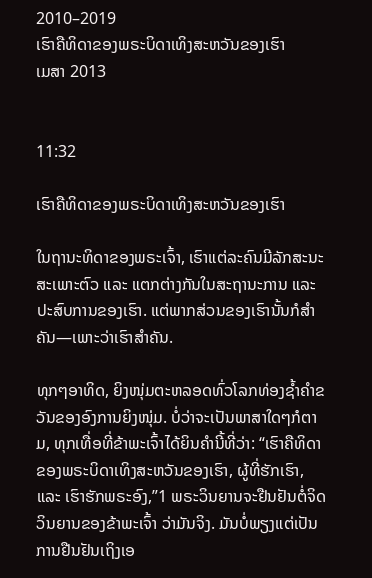2010–2019
ເຮົາຄືທິດາຂອງພຣະບິດາເທິງສະຫວັນຂອງເຮົາ
ເມສາ 2013


11:32

ເຮົາຄືທິດາຂອງພຣະບິດາເທິງສະຫວັນຂອງເຮົາ

ໃນຖານະທິດາຂອງພຣະເຈົ້າ, ເຮົາແຕ່ລະຄົນມີລັກສະນະສະເພາະຕົວ ແລະ ແຕກຕ່າງກັນໃນສະຖານະການ ແລະ ປະສົບການຂອງເຮົາ. ແຕ່ພາກສ່ວນຂອງເຮົານັ້ນກໍສຳຄັນ—ເພາະວ່າເຮົາສຳຄັນ.

ທຸກໆອາທິດ, ຍິງໜຸ່ມຕະຫລອດທົ່ວໂລກທ່ອງຊ້ຳຄຳຂວັນຂອງອົງການຍິງໜຸ່ມ. ບໍ່ວ່າຈະເປັນພາສາໃດໆກໍຕາມ, ທຸກເທື່ອທີ່ຂ້າພະເຈົ້າໄດ້ຍິນຄຳນີ້ທີ່ວ່າ: “ເຮົາຄືທິດາຂອງພຣະບິດາເທິງສະຫວັນຂອງເຮົາ, ຜູ້ທີ່ຮັກເຮົາ, ແລະ ເຮົາຮັກພຣະອົງ,”1 ພຣະວິນຍານຈະຢືນຢັນຕໍ່ຈິດວິນຍານຂອງຂ້າພະເຈົ້າ ວ່າມັນຈິງ. ມັນບໍ່ພຽງແຕ່ເປັນການຢືນຢັນເຖິງເອ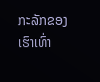ກະລັກຂອງເຮົາເທົ່າ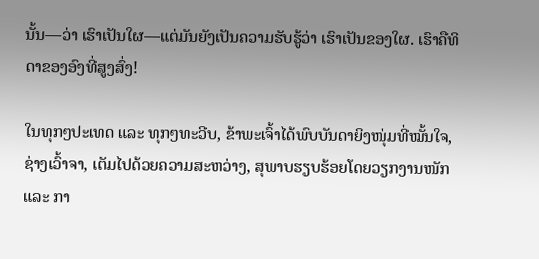ນັ້ນ—ວ່າ ເຮົາເປັນໃຜ—ແຕ່ມັນຍັງເປັນຄວາມຮັບຮູ້ວ່າ ເຮົາເປັນຂອງໃຜ. ເຮົາຄືທິດາຂອງອົງທີ່ສູງສົ່ງ!

ໃນທຸກໆປະເທດ ແລະ ທຸກໆທະວີບ, ຂ້າພະເຈົ້າໄດ້ພົບບັນດາຍິງໜຸ່ມທີ່ໝັ້ນໃຈ, ຊ່າງເວົ້າຈາ, ເຕັມໄປດ້ວຍຄວາມສະຫວ່າງ, ສຸພາບຮຽບຮ້ອຍໂດຍວຽກງານໜັກ ແລະ ກາ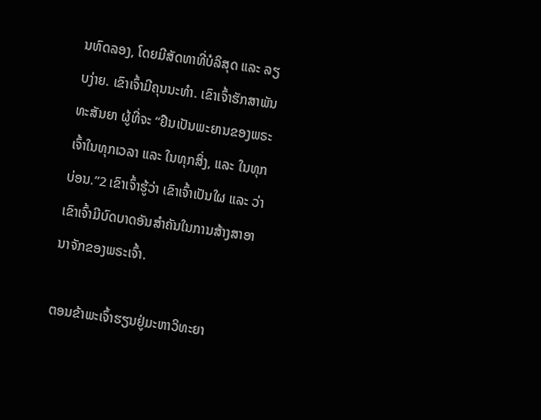ນທົດລອງ, ໂດຍມີສັດທາທີ່ບໍລິສຸດ ແລະ ລຽບງ່າຍ. ເຂົາເຈົ້າມີຄຸນນະທຳ. ເຂົາເຈົ້າຮັກສາພັນທະສັນຍາ ຜູ້ທີ່ຈະ “ຢືນເປັນພະຍານຂອງພຣະເຈົ້າໃນທຸກເວລາ ແລະ ໃນທຸກສິ່ງ, ແລະ ໃນທຸກບ່ອນ.”2 ເຂົາເຈົ້າຮູ້ວ່າ ເຂົາເຈົ້າເປັນໃຜ ແລະ ວ່າເຂົາເຈົ້າມີບົດບາດອັນສຳຄັນໃນການສ້າງສາອານາຈັກຂອງພຣະເຈົ້າ.

ຕອນຂ້າພະເຈົ້າຮຽນຢູ່ມະຫາວິທະຍາ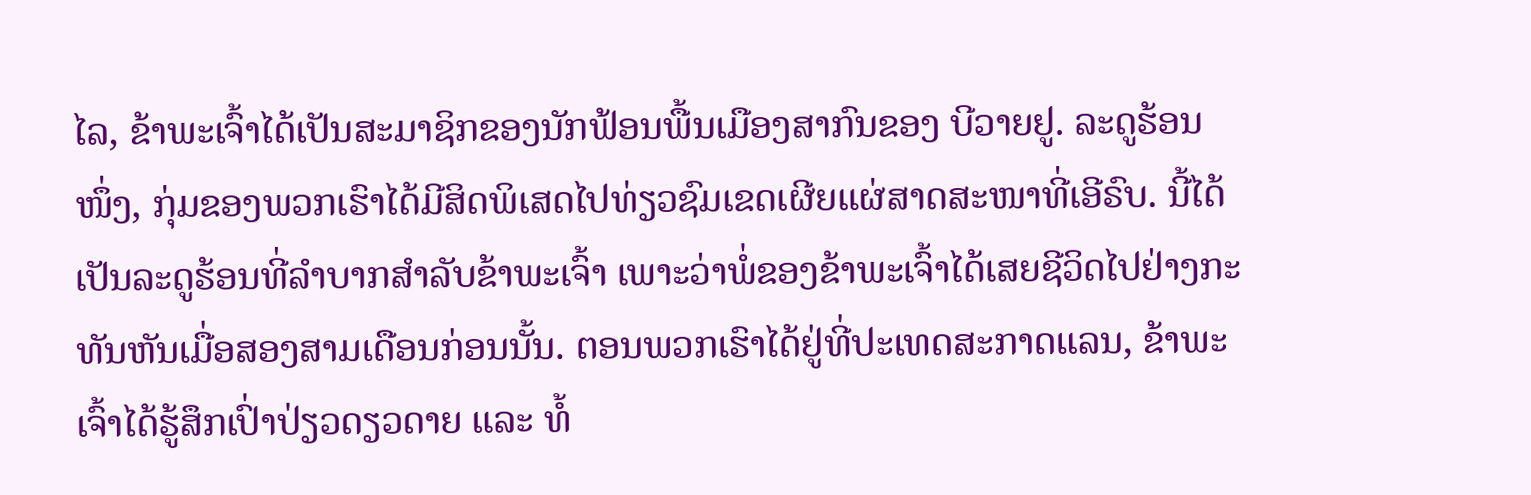ໄລ, ຂ້າພະເຈົ້າໄດ້ເປັນສະມາຊິກຂອງນັກຟ້ອນພື້ນເມືອງສາກົນຂອງ ບີວາຍຢູ. ລະດູຮ້ອນໜຶ່ງ, ກຸ່ມຂອງພວກເຮົາໄດ້ມີສິດພິເສດໄປທ່ຽວຊົມເຂດເຜີຍແຜ່ສາດສະໜາທີ່ເອີຣົບ. ນີ້ໄດ້ເປັນລະດູຮ້ອນທີ່ລຳບາກສຳລັບຂ້າພະເຈົ້າ ເພາະວ່າພໍ່ຂອງຂ້າພະເຈົ້າໄດ້ເສຍຊີວິດໄປຢ່າງກະທັນຫັນເມື່ອສອງສາມເດືອນກ່ອນນັ້ນ. ຕອນພວກເຮົາໄດ້ຢູ່ທີ່ປະເທດສະກາດແລນ, ຂ້າພະເຈົ້າໄດ້ຮູ້ສຶກເປົ່າປ່ຽວດຽວດາຍ ແລະ ທໍ້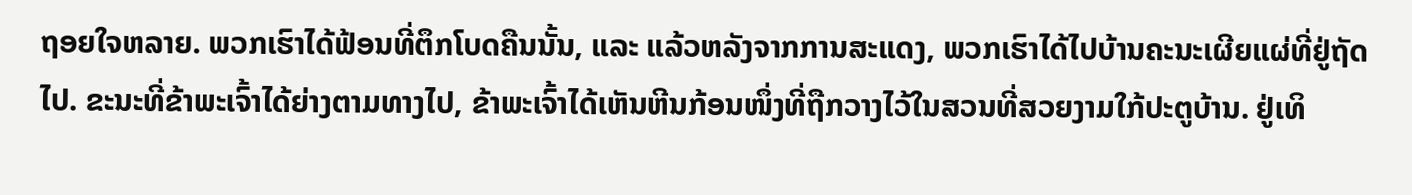ຖອຍໃຈຫລາຍ. ພວກເຮົາໄດ້ຟ້ອນທີ່ຕຶກໂບດຄືນນັ້ນ, ແລະ ແລ້ວຫລັງຈາກການສະແດງ, ພວກເຮົາໄດ້ໄປບ້ານຄະນະເຜີຍແຜ່ທີ່ຢູ່ຖັດໄປ. ຂະນະທີ່ຂ້າພະເຈົ້າໄດ້ຍ່າງຕາມທາງໄປ, ຂ້າພະເຈົ້າໄດ້ເຫັນຫີນກ້ອນໜຶ່ງທີ່ຖືກວາງໄວ້ໃນສວນທີ່ສວຍງາມໃກ້ປະຕູບ້ານ. ຢູ່ເທິ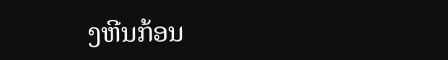ງຫີນກ້ອນ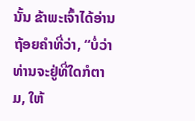ນັ້ນ ຂ້າພະເຈົ້າໄດ້ອ່ານຖ້ອຍຄຳທີ່ວ່າ, “ບໍ່ວ່າທ່ານຈະຢູ່ທີ່ໃດກໍຕາມ, ໃຫ້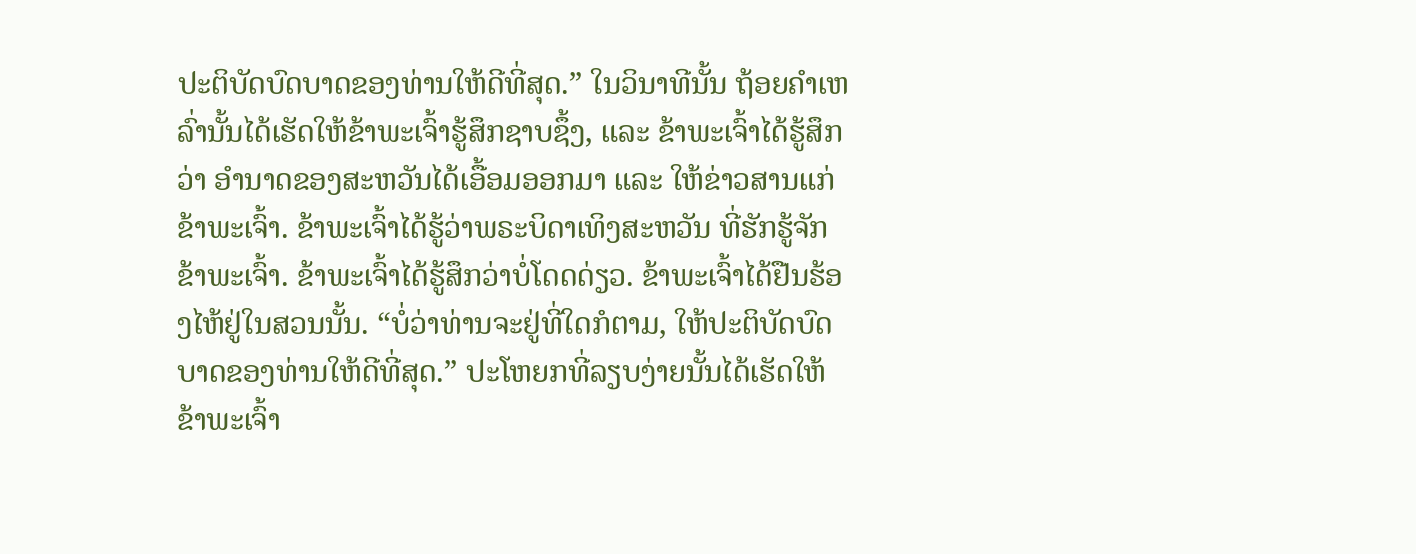ປະຕິບັດບົດບາດຂອງທ່ານໃຫ້ດີທີ່ສຸດ.” ໃນວິນາທີນັ້ນ ຖ້ອຍຄຳເຫລົ່ານັ້ນໄດ້ເຮັດໃຫ້ຂ້າພະເຈົ້າຮູ້ສຶກຊາບຊຶ້ງ, ແລະ ຂ້າພະເຈົ້າໄດ້ຮູ້ສຶກວ່າ ອຳນາດຂອງສະຫວັນໄດ້ເອື້ອມອອກມາ ແລະ ໃຫ້ຂ່າວສານແກ່ຂ້າພະເຈົ້າ. ຂ້າພະເຈົ້າໄດ້ຮູ້ວ່າພຣະບິດາເທິງສະຫວັນ ທີ່ຮັກຮູ້ຈັກຂ້າພະເຈົ້າ. ຂ້າພະເຈົ້າໄດ້ຮູ້ສຶກວ່າບໍ່ໂດດດ່ຽວ. ຂ້າພະເຈົ້າໄດ້ຢືນຮ້ອງໄຫ້ຢູ່ໃນສວນນັ້ນ. “ບໍ່ວ່າທ່ານຈະຢູ່ທີ່ໃດກໍຕາມ, ໃຫ້ປະຕິບັດບົດບາດຂອງທ່ານໃຫ້ດີທີ່ສຸດ.” ປະໂຫຍກທີ່ລຽບງ່າຍນັ້ນໄດ້ເຮັດໃຫ້ຂ້າພະເຈົ້າ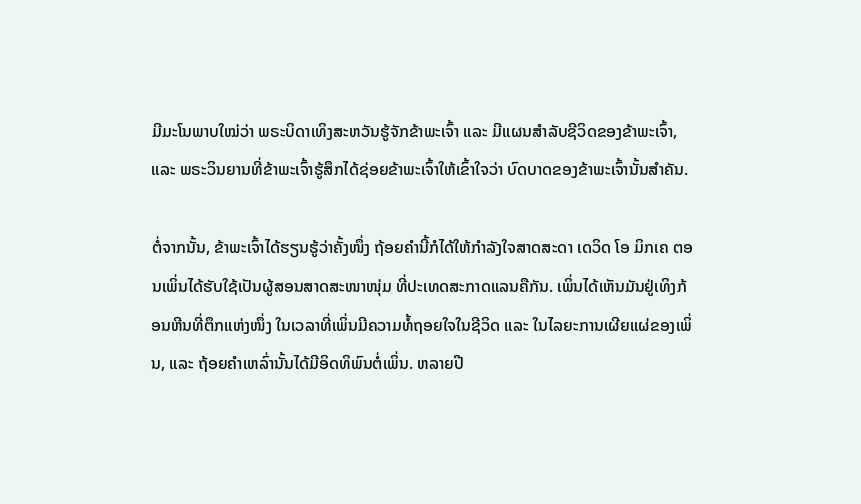ມີມະໂນພາບໃໝ່ວ່າ ພຣະບິດາເທິງສະຫວັນຮູ້ຈັກຂ້າພະເຈົ້າ ແລະ ມີແຜນສຳລັບຊີວິດຂອງຂ້າພະເຈົ້າ, ແລະ ພຣະວິນຍານທີ່ຂ້າພະເຈົ້າຮູ້ສຶກໄດ້ຊ່ອຍຂ້າພະເຈົ້າໃຫ້ເຂົ້າໃຈວ່າ ບົດບາດຂອງຂ້າພະເຈົ້ານັ້ນສຳຄັນ.

ຕໍ່ຈາກນັ້ນ, ຂ້າພະເຈົ້າໄດ້ຮຽນຮູ້ວ່າຄັ້ງໜຶ່ງ ຖ້ອຍຄຳນີ້ກໍໄດ້ໃຫ້ກຳລັງໃຈສາດສະດາ ເດວິດ ໂອ ມິກເຄ ຕອນເພິ່ນໄດ້ຮັບໃຊ້ເປັນຜູ້ສອນສາດສະໜາໜຸ່ມ ທີ່ປະເທດສະກາດແລນຄືກັນ. ເພິ່ນໄດ້ເຫັນມັນຢູ່ເທິງກ້ອນຫີນທີ່ຕຶກແຫ່ງໜຶ່ງ ໃນເວລາທີ່ເພິ່ນມີຄວາມທໍ້ຖອຍໃຈໃນຊີວິດ ແລະ ໃນໄລຍະການເຜີຍແຜ່ຂອງເພິ່ນ, ແລະ ຖ້ອຍຄຳເຫລົ່ານັ້ນໄດ້ມີອິດທິພົນຕໍ່ເພິ່ນ. ຫລາຍປີ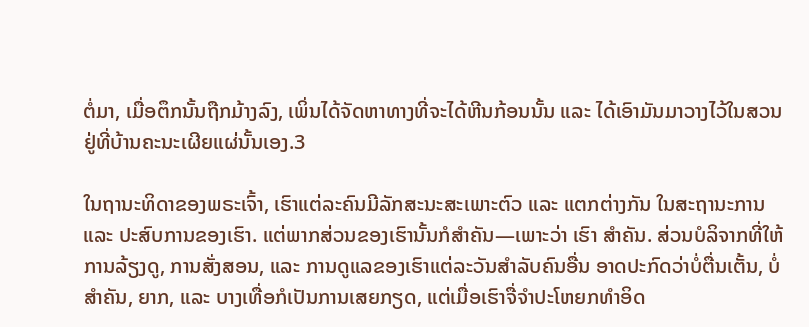ຕໍ່ມາ, ເມື່ອຕຶກນັ້ນຖືກມ້າງລົງ, ເພິ່ນໄດ້ຈັດຫາທາງທີ່ຈະໄດ້ຫີນກ້ອນນັ້ນ ແລະ ໄດ້ເອົາມັນມາວາງໄວ້ໃນສວນ ຢູ່ທີ່ບ້ານຄະນະເຜີຍແຜ່ນັ້ນເອງ.3

ໃນຖານະທິດາຂອງພຣະເຈົ້າ, ເຮົາແຕ່ລະຄົນມີລັກສະນະສະເພາະຕົວ ແລະ ແຕກຕ່າງກັນ ໃນສະຖານະການ ແລະ ປະສົບການຂອງເຮົາ. ແຕ່ພາກສ່ວນຂອງເຮົານັ້ນກໍສຳຄັນ—ເພາະວ່າ ເຮົາ ສຳຄັນ. ສ່ວນບໍລິຈາກທີ່ໃຫ້ການລ້ຽງດູ, ການສັ່ງສອນ, ແລະ ການດູແລຂອງເຮົາແຕ່ລະວັນສຳລັບຄົນອື່ນ ອາດປະກົດວ່າບໍ່ຕື່ນເຕັ້ນ, ບໍ່ສຳຄັນ, ຍາກ, ແລະ ບາງເທື່ອກໍເປັນການເສຍກຽດ, ແຕ່ເມື່ອເຮົາຈື່ຈຳປະໂຫຍກທຳອິດ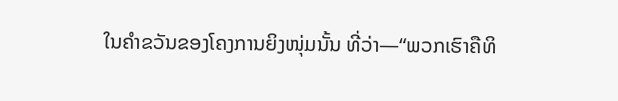ໃນຄຳຂວັນຂອງໂຄງການຍິງໜຸ່ມນັ້ນ ທີ່ວ່າ—“ພວກເຮົາຄືທິ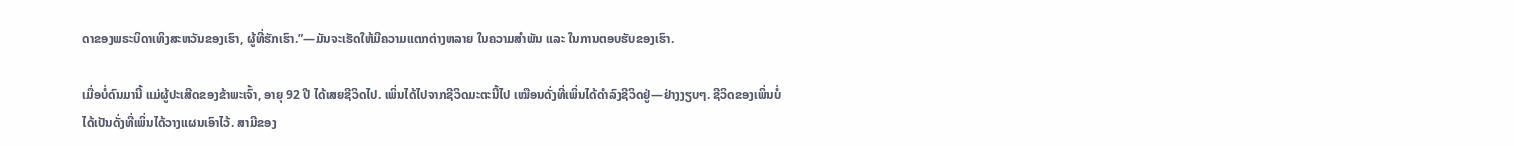ດາຂອງພຣະບິດາເທິງສະຫວັນຂອງເຮົາ, ຜູ້ທີ່ຮັກເຮົາ.”—ມັນຈະເຮັດໃຫ້ມີຄວາມແຕກຕ່າງຫລາຍ ໃນຄວາມສຳພັນ ແລະ ໃນການຕອບຮັບຂອງເຮົາ.

ເມື່ອບໍ່ດົນມານີ້ ແມ່ຜູ້ປະເສີດຂອງຂ້າພະເຈົ້າ, ອາຍຸ 92 ປີ ໄດ້ເສຍຊີວິດໄປ. ເພິ່ນໄດ້ໄປຈາກຊີວິດມະຕະນີ້ໄປ ເໝືອນດັ່ງທີ່ເພິ່ນໄດ້ດຳລົງຊີວິດຢູ່—ຢ່າງງຽບໆ. ຊີວິດຂອງເພິ່ນບໍ່ໄດ້ເປັນດັ່ງທີ່ເພິ່ນໄດ້ວາງແຜນເອົາໄວ້. ສາມີຂອງ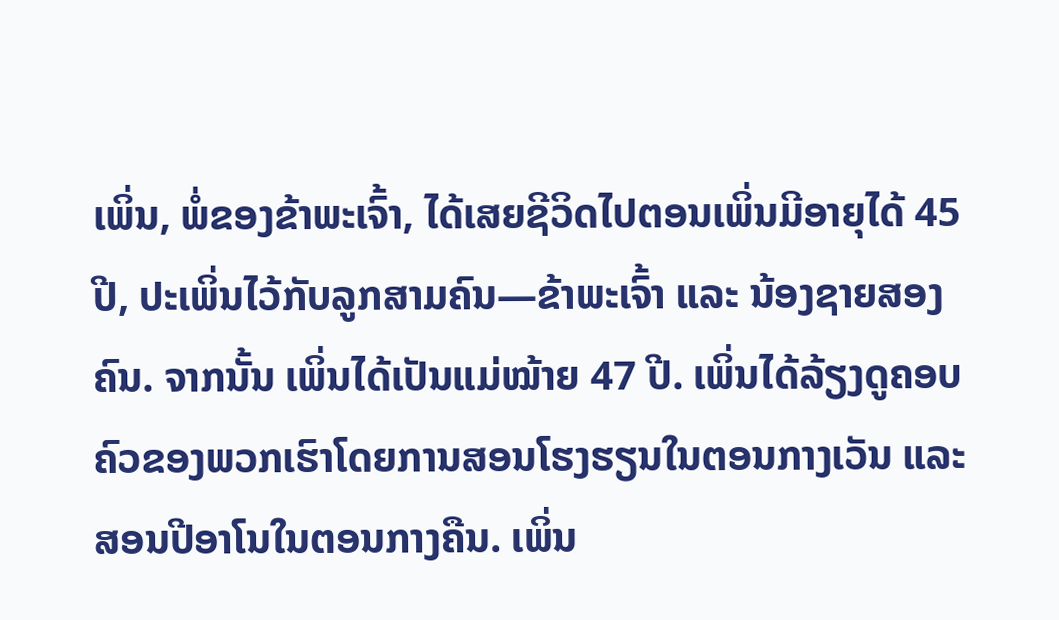ເພິ່ນ, ພໍ່ຂອງຂ້າພະເຈົ້າ, ໄດ້ເສຍຊີວິດໄປຕອນເພິ່ນມີອາຍຸໄດ້ 45 ປີ, ປະເພິ່ນໄວ້ກັບລູກສາມຄົນ—ຂ້າພະເຈົ້າ ແລະ ນ້ອງຊາຍສອງຄົນ. ຈາກນັ້ນ ເພິ່ນໄດ້ເປັນແມ່ໝ້າຍ 47 ປີ. ເພິ່ນໄດ້ລ້ຽງດູຄອບຄົວຂອງພວກເຮົາໂດຍການສອນໂຮງຮຽນໃນຕອນກາງເວັນ ແລະ ສອນປີອາໂນໃນຕອນກາງຄືນ. ເພິ່ນ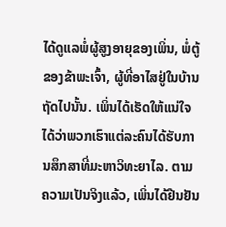ໄດ້ດູແລພໍ່ຜູ້ສູງອາຍຸຂອງເພິ່ນ, ພໍ່ຕູ້ຂອງຂ້າພະເຈົ້າ, ຜູ້ທີ່ອາໄສຢູ່ໃນບ້ານຖັດໄປນັ້ນ. ເພິ່ນໄດ້ເຮັດໃຫ້ແນ່ໃຈໄດ້ວ່າພວກເຮົາແຕ່ລະຄົນໄດ້ຮັບການສຶກສາທີ່ມະຫາວິທະຍາໄລ. ຕາມຄວາມເປັນຈິງແລ້ວ, ເພິ່ນໄດ້ຢືນຢັນ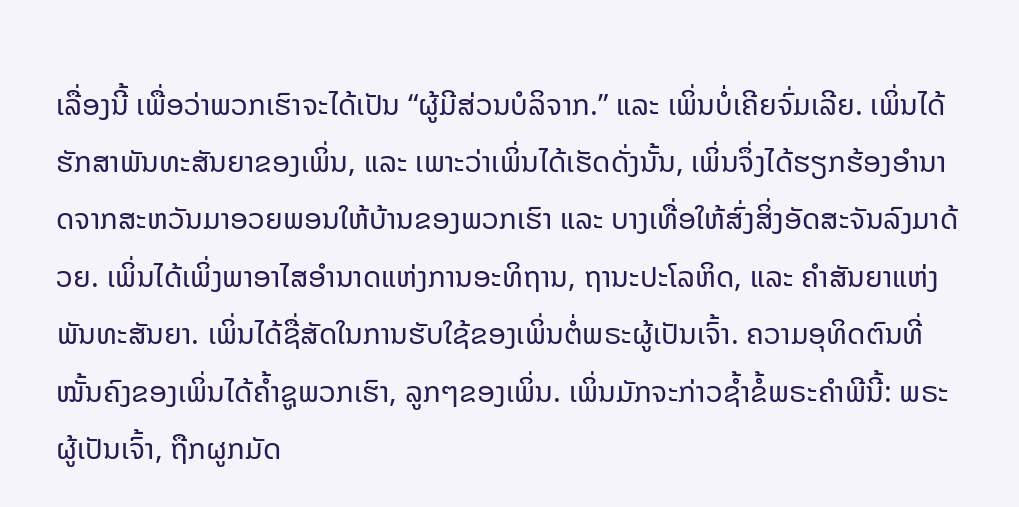ເລື່ອງນີ້ ເພື່ອວ່າພວກເຮົາຈະໄດ້ເປັນ “ຜູ້ມີສ່ວນບໍລິຈາກ.” ແລະ ເພິ່ນບໍ່ເຄີຍຈົ່ມເລີຍ. ເພິ່ນໄດ້ຮັກສາພັນທະສັນຍາຂອງເພິ່ນ, ແລະ ເພາະວ່າເພິ່ນໄດ້ເຮັດດັ່ງນັ້ນ, ເພິ່ນຈຶ່ງໄດ້ຮຽກຮ້ອງອຳນາດຈາກສະຫວັນມາອວຍພອນໃຫ້ບ້ານຂອງພວກເຮົາ ແລະ ບາງເທື່ອໃຫ້ສົ່ງສິ່ງອັດສະຈັນລົງມາດ້ວຍ. ເພິ່ນໄດ້ເພິ່ງພາອາໄສອຳນາດແຫ່ງການອະທິຖານ, ຖານະປະໂລຫິດ, ແລະ ຄຳສັນຍາແຫ່ງພັນທະສັນຍາ. ເພິ່ນໄດ້ຊື່ສັດໃນການຮັບໃຊ້ຂອງເພິ່ນຕໍ່ພຣະຜູ້ເປັນເຈົ້າ. ຄວາມອຸທິດຕົນທີ່ໝັ້ນຄົງຂອງເພິ່ນໄດ້ຄ້ຳຊູພວກເຮົາ, ລູກໆຂອງເພິ່ນ. ເພິ່ນມັກຈະກ່າວຊ້ຳຂໍ້ພຣະຄຳພີນີ້: ພຣະຜູ້ເປັນເຈົ້າ, ຖືກຜູກມັດ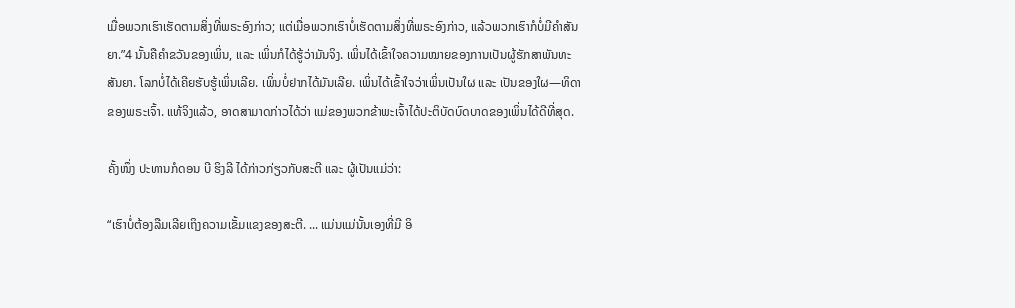ເມື່ອພວກເຮົາເຮັດຕາມສິ່ງທີ່ພຣະອົງກ່າວ; ແຕ່ເມື່ອພວກເຮົາບໍ່ເຮັດຕາມສິ່ງທີ່ພຣະອົງກ່າວ, ແລ້ວພວກເຮົາກໍບໍ່ມີຄຳສັນຍາ.”4 ນັ້ນຄືຄຳຂວັນຂອງເພິ່ນ, ແລະ ເພິ່ນກໍໄດ້ຮູ້ວ່າມັນຈິງ. ເພິ່ນໄດ້ເຂົ້າໃຈຄວາມໝາຍຂອງການເປັນຜູ້ຮັກສາພັນທະສັນຍາ. ໂລກບໍ່ໄດ້ເຄີຍຮັບຮູ້ເພິ່ນເລີຍ. ເພິ່ນບໍ່ຢາກໄດ້ມັນເລີຍ. ເພິ່ນໄດ້ເຂົ້າໃຈວ່າເພິ່ນເປັນໃຜ ແລະ ເປັນຂອງໃຜ—ທິດາຂອງພຣະເຈົ້າ. ແທ້ຈິງແລ້ວ, ອາດສາມາດກ່າວໄດ້ວ່າ ແມ່ຂອງພວກຂ້າພະເຈົ້າໄດ້ປະຕິບັດບົດບາດຂອງເພິ່ນໄດ້ດີທີ່ສຸດ.

ຄັ້ງໜຶ່ງ ປະທານກໍດອນ ບີ ຮິງລີ ໄດ້ກ່າວກ່ຽວກັບສະຕີ ແລະ ຜູ້ເປັນແມ່ວ່າ:

“ເຮົາບໍ່ຕ້ອງລືມເລີຍເຖິງຄວາມເຂັ້ມແຂງຂອງສະຕີ. ... ແມ່ນແມ່ນັ້ນເອງທີ່ມີ ອິ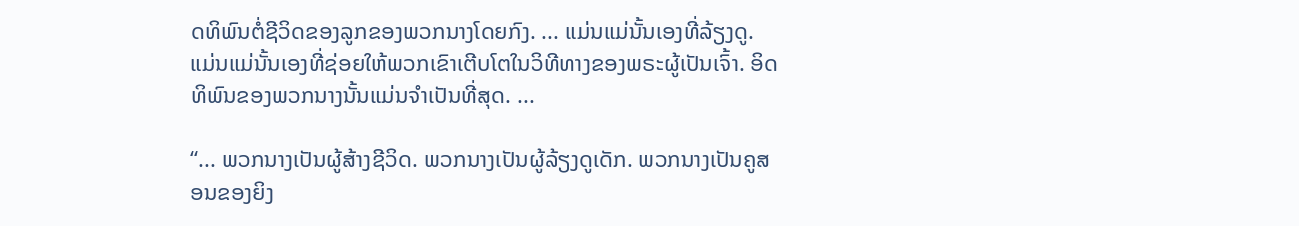ດທິພົນຕໍ່ຊີວິດຂອງລູກຂອງພວກນາງໂດຍກົງ. ... ແມ່ນແມ່ນັ້ນເອງທີ່ລ້ຽງດູ. ແມ່ນແມ່ນັ້ນເອງທີ່ຊ່ອຍໃຫ້ພວກເຂົາເຕີບໂຕໃນວິທີທາງຂອງພຣະຜູ້ເປັນເຈົ້າ. ອິດທິພົນຂອງພວກນາງນັ້ນແມ່ນຈຳເປັນທີ່ສຸດ. ...

“... ພວກນາງເປັນຜູ້ສ້າງຊີວິດ. ພວກນາງເປັນຜູ້ລ້ຽງດູເດັກ. ພວກນາງເປັນຄູສອນຂອງຍິງ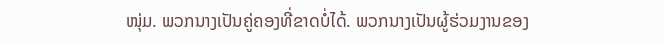ໜຸ່ມ. ພວກນາງເປັນຄູ່ຄອງທີ່ຂາດບໍ່ໄດ້. ພວກນາງເປັນຜູ້ຮ່ວມງານຂອງ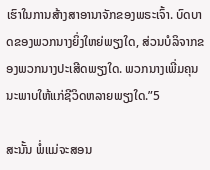ເຮົາໃນການສ້າງສາອານາຈັກຂອງພຣະເຈົ້າ. ບົດບາດຂອງພວກນາງຍິ່ງໃຫຍ່ພຽງໃດ, ສ່ວນບໍລິຈາກຂອງພວກນາງປະເສີດພຽງໃດ. ພວກນາງເພີ່ມຄຸນນະພາບໃຫ້ແກ່ຊີວິດຫລາຍພຽງໃດ.”5

ສະນັ້ນ ພໍ່ແມ່ຈະສອນ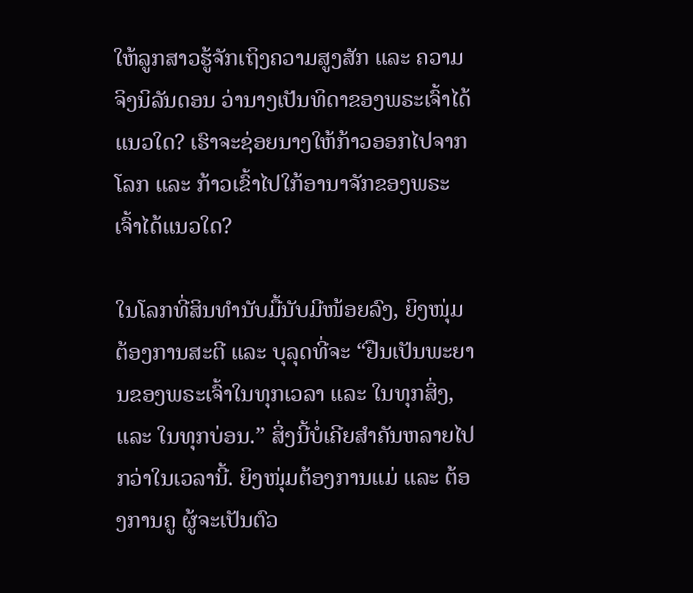ໃຫ້ລູກສາວຮູ້ຈັກເຖິງຄວາມສູງສັກ ແລະ ຄວາມຈິງນິລັນດອນ ວ່ານາງເປັນທິດາຂອງພຣະເຈົ້າໄດ້ແນວໃດ? ເຮົາຈະຊ່ອຍນາງໃຫ້ກ້າວອອກໄປຈາກໂລກ ແລະ ກ້າວເຂົ້າໄປໃກ້ອານາຈັກຂອງພຣະເຈົ້າໄດ້ແນວໃດ?

ໃນໂລກທີ່ສິນທຳນັບມື້ນັບມີໜ້ອຍລົງ, ຍິງໜຸ່ມຕ້ອງການສະຕີ ແລະ ບຸລຸດທີ່ຈະ “ຢືນເປັນພະຍານຂອງພຣະເຈົ້າໃນທຸກເວລາ ແລະ ໃນທຸກສິ່ງ, ແລະ ໃນທຸກບ່ອນ.” ສິ່ງນີ້ບໍ່ເຄີຍສຳຄັນຫລາຍໄປກວ່າໃນເວລານີ້. ຍິງໜຸ່ມຕ້ອງການແມ່ ແລະ ຕ້ອງການຄູ ຜູ້ຈະເປັນຕົວ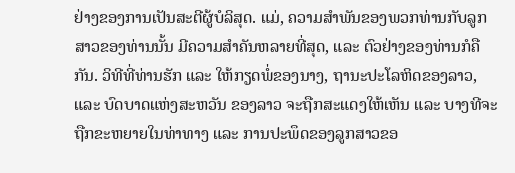ຢ່າງຂອງການເປັນສະຕີຜູ້ບໍລິສຸດ. ແມ່, ຄວາມສຳພັນຂອງພວກທ່ານກັບລູກສາວຂອງທ່ານນັ້ນ ມີຄວາມສຳຄັນຫລາຍທີ່ສຸດ, ແລະ ຕົວຢ່າງຂອງທ່ານກໍຄືກັນ. ວິທີທີ່ທ່ານຮັກ ແລະ ໃຫ້ກຽດພໍ່ຂອງນາງ, ຖານະປະໂລຫິດຂອງລາວ, ແລະ ບົດບາດແຫ່ງສະຫວັນ ຂອງລາວ ຈະຖືກສະແດງໃຫ້ເຫັນ ແລະ ບາງທີຈະຖືກຂະຫຍາຍໃນທ່າທາງ ແລະ ການປະພຶດຂອງລູກສາວຂອ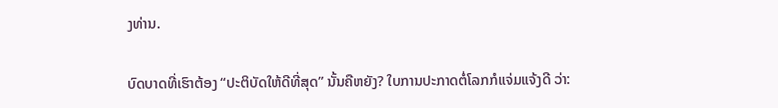ງທ່ານ.

ບົດບາດທີ່ເຮົາຕ້ອງ “ປະຕິບັດໃຫ້ດີທີ່ສຸດ” ນັ້ນຄືຫຍັງ? ໃບການປະກາດຕໍ່ໂລກກໍແຈ່ມແຈ້ງດີ ວ່າ: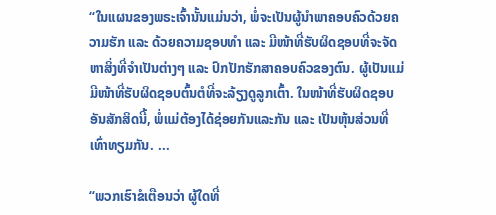“ໃນແຜນຂອງພຣະເຈົ້ານັ້ນແມ່ນວ່າ, ພໍ່ຈະເປັນຜູ້ນຳພາຄອບຄົວດ້ວຍຄວາມຮັກ ແລະ ດ້ວຍຄວາມຊອບທຳ ແລະ ມີໜ້າທີ່ຮັບຜິດຊອບທີ່ຈະຈັດຫາສິ່ງທີ່ຈຳເປັນຕ່າງໆ ແລະ ປົກປັກຮັກສາຄອບຄົວຂອງຕົນ. ຜູ້ເປັນແມ່ມີໜ້າທີ່ຮັບຜິດຊອບຕົ້ນຕໍທີ່ຈະລ້ຽງດູລູກເຕົ້າ. ໃນໜ້າທີ່ຮັບຜິດຊອບອັນສັກສິດນີ້, ພໍ່ແມ່ຕ້ອງໄດ້ຊ່ອຍກັນແລະກັນ ແລະ ເປັນຫຸ້ນສ່ວນທີ່ເທົ່າທຽມກັນ. ...

“ພວກເຮົາຂໍເຕືອນວ່າ ຜູ້ໃດທີ່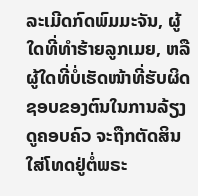ລະເມີດກົດພົມມະຈັນ, ຜູ້ໃດທີ່ທຳຮ້າຍລູກເມຍ, ຫລື ຜູ້ໃດທີ່ບໍ່ເຮັດໜ້າທີ່ຮັບຜິດຊອບຂອງຕົນໃນການລ້ຽງດູຄອບຄົວ ຈະຖືກຕັດສິນໃສ່ໂທດຢູ່ຕໍ່ພຣະ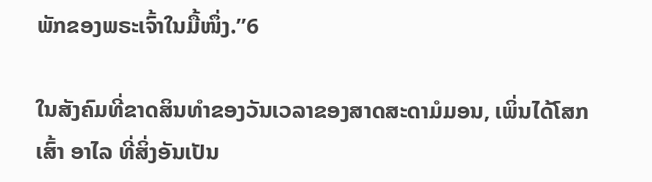ພັກຂອງພຣະເຈົ້າໃນມື້ໜຶ່ງ.”6

ໃນສັງຄົມທີ່ຂາດສິນທຳຂອງວັນເວລາຂອງສາດສະດາມໍມອນ, ເພິ່ນໄດ້ໂສກເສົ້າ ອາໄລ ທີ່ສິ່ງອັນເປັນ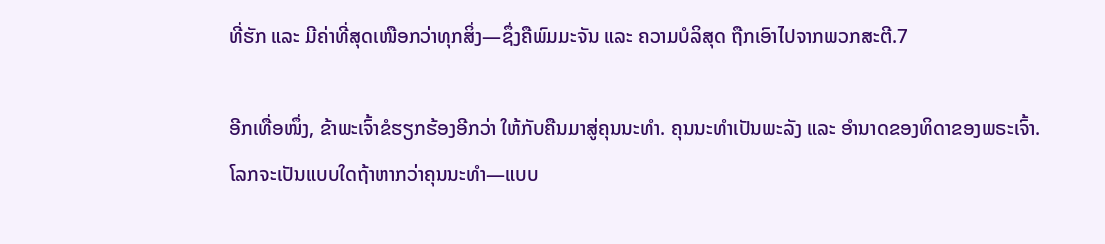ທີ່ຮັກ ແລະ ມີຄ່າທີ່ສຸດເໜືອກວ່າທຸກສິ່ງ—ຊຶ່ງຄືພົມມະຈັນ ແລະ ຄວາມບໍລິສຸດ ຖືກເອົາໄປຈາກພວກສະຕີ.7

ອີກເທື່ອໜຶ່ງ, ຂ້າພະເຈົ້າຂໍຮຽກຮ້ອງອີກວ່າ ໃຫ້ກັບຄືນມາສູ່ຄຸນນະທຳ. ຄຸນນະທຳເປັນພະລັງ ແລະ ອຳນາດຂອງທິດາຂອງພຣະເຈົ້າ. ໂລກຈະເປັນແບບໃດຖ້າຫາກວ່າຄຸນນະທຳ—ແບບ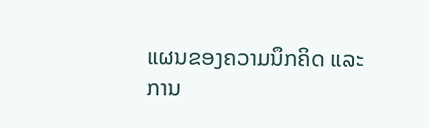ແຜນຂອງຄວາມນຶກຄິດ ແລະ ການ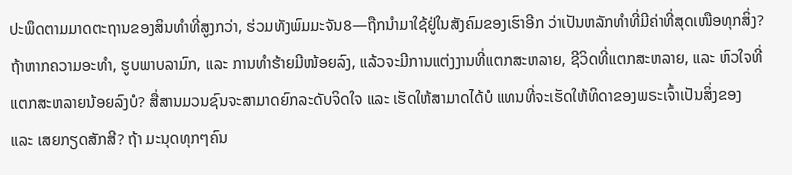ປະພຶດຕາມມາດຕະຖານຂອງສິນທຳທີ່ສູງກວ່າ, ຮ່ວມທັງພົມມະຈັນ8—ຖືກນຳມາໃຊ້ຢູ່ໃນສັງຄົມຂອງເຮົາອີກ ວ່າເປັນຫລັກທຳທີ່ມີຄ່າທີ່ສຸດເໜືອທຸກສິ່ງ? ຖ້າຫາກຄວາມອະທຳ, ຮູບພາບລາມົກ, ແລະ ການທຳຮ້າຍມີໜ້ອຍລົງ, ແລ້ວຈະມີການແຕ່ງງານທີ່ແຕກສະຫລາຍ, ຊີວິດທີ່ແຕກສະຫລາຍ, ແລະ ຫົວໃຈທີ່ແຕກສະຫລາຍນ້ອຍລົງບໍ? ສື່ສານມວນຊົນຈະສາມາດຍົກລະດັບຈິດໃຈ ແລະ ເຮັດໃຫ້ສາມາດໄດ້ບໍ ແທນທີ່ຈະເຮັດໃຫ້ທິດາຂອງພຣະເຈົ້າເປັນສິ່ງຂອງ ແລະ ເສຍກຽດສັກສີ? ຖ້າ ມະນຸດທຸກໆຄົນ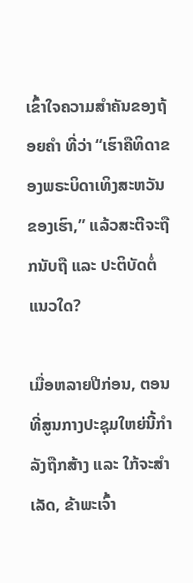ເຂົ້າໃຈຄວາມສຳຄັນຂອງຖ້ອຍຄຳ ທີ່ວ່າ “ເຮົາຄືທິດາຂອງພຣະບິດາເທິງສະຫວັນຂອງເຮົາ,” ແລ້ວສະຕີຈະຖືກນັບຖື ແລະ ປະຕິບັດຕໍ່ແນວໃດ?

ເມື່ອຫລາຍປີກ່ອນ, ຕອນທີ່ສູນກາງປະຊຸມໃຫຍ່ນີ້ກຳລັງຖືກສ້າງ ແລະ ໃກ້ຈະສຳເລັດ, ຂ້າພະເຈົ້າ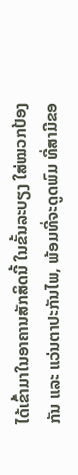ໄດ້ເຂົ້າມາໃນອາຄານສັກສິດນີ້ ໃນຂັ້ນລະບຽງ ໃສ່ໝວກປ້ອງກັນ ແລະ ແວ່ນຕາປະກັນໄພ, ພ້ອມທີ່ຈະດູດພົມ ທີ່ສາມີຂອ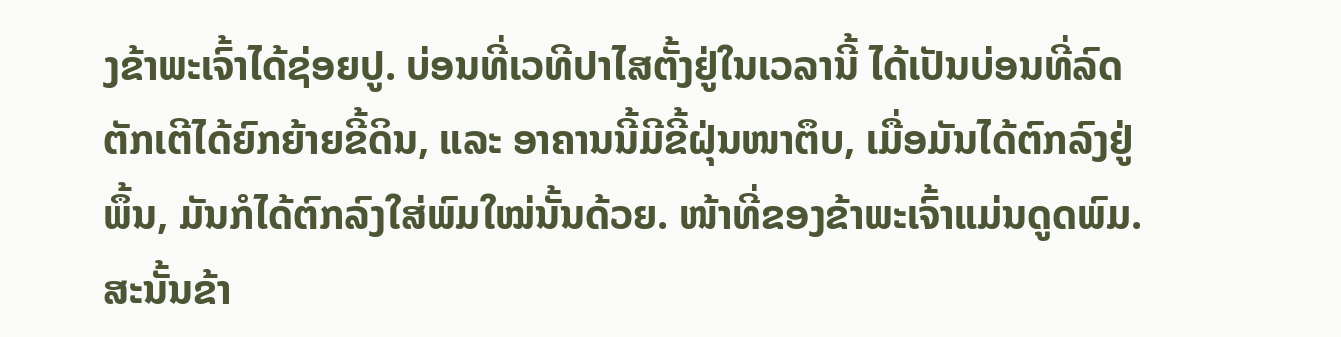ງຂ້າພະເຈົ້າໄດ້ຊ່ອຍປູ. ບ່ອນທີ່ເວທີປາໄສຕັ້ງຢູ່ໃນເວລານີ້ ໄດ້ເປັນບ່ອນທີ່ລົດຕັກເຕີໄດ້ຍົກຍ້າຍຂີ້ດິນ, ແລະ ອາຄານນີ້ມີຂີ້ຝຸ່ນໜາຕຶບ, ເມື່ອມັນໄດ້ຕົກລົງຢູ່ພຶ້ນ, ມັນກໍໄດ້ຕົກລົງໃສ່ພົມໃໝ່ນັ້ນດ້ວຍ. ໜ້າທີ່ຂອງຂ້າພະເຈົ້າແມ່ນດູດພົມ. ສະນັ້ນຂ້າ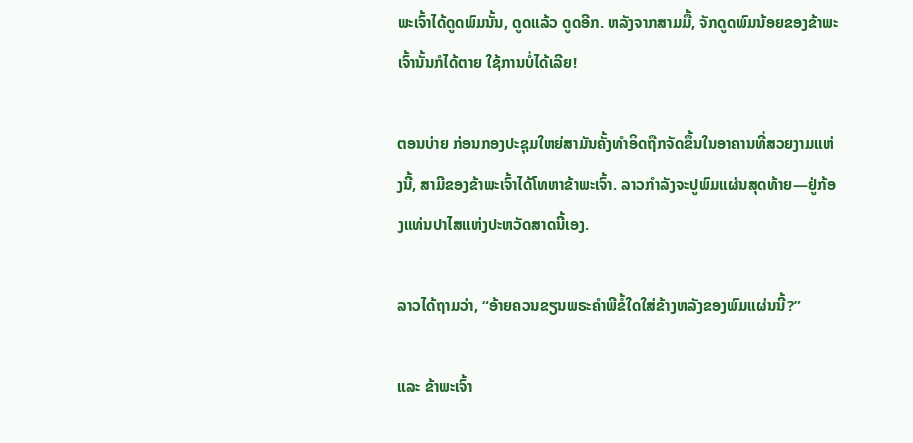ພະເຈົ້າໄດ້ດູດພົມນັ້ນ, ດູດແລ້ວ ດູດອີກ. ຫລັງຈາກສາມມື້, ຈັກດູດພົມນ້ອຍຂອງຂ້າພະເຈົ້ານັ້ນກໍໄດ້ຕາຍ ໃຊ້ການບໍ່ໄດ້ເລີຍ!

ຕອນບ່າຍ ກ່ອນກອງປະຊຸມໃຫຍ່ສາມັນຄັ້ງທຳອິດຖືກຈັດຂຶ້ນໃນອາຄານທີ່ສວຍງາມແຫ່ງນີ້, ສາມີຂອງຂ້າພະເຈົ້າໄດ້ໂທຫາຂ້າພະເຈົ້າ. ລາວກຳລັງຈະປູພົມແຜ່ນສຸດທ້າຍ—ຢູ່ກ້ອງແທ່ນປາໄສແຫ່ງປະຫວັດສາດນີ້ເອງ.

ລາວໄດ້ຖາມວ່າ, “ອ້າຍຄວນຂຽນພຣະຄຳພີຂໍ້ໃດໃສ່ຂ້າງຫລັງຂອງພົມແຜ່ນນີ້?”

ແລະ ຂ້າພະເຈົ້າ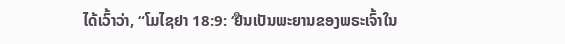ໄດ້ເວົ້າວ່າ, “ໂມໄຊຢາ 18:9: ‘ຢືນເປັນພະຍານຂອງພຣະເຈົ້າໃນ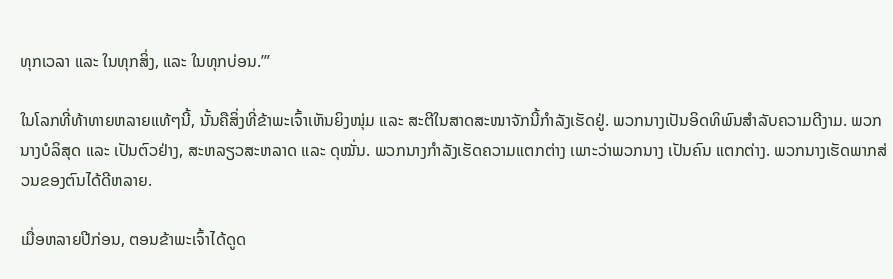ທຸກເວລາ ແລະ ໃນທຸກສິ່ງ, ແລະ ໃນທຸກບ່ອນ.’”

ໃນໂລກທີ່ທ້າທາຍຫລາຍແທ້ໆນີ້, ນັ້ນຄືສິ່ງທີ່ຂ້າພະເຈົ້າເຫັນຍິງໜຸ່ມ ແລະ ສະຕີໃນສາດສະໜາຈັກນີ້ກຳລັງເຮັດຢູ່. ພວກນາງເປັນອິດທິພົນສຳລັບຄວາມດີງາມ. ພວກນາງບໍລິສຸດ ແລະ ເປັນຕົວຢ່າງ, ສະຫລຽວສະຫລາດ ແລະ ດຸໝັ່ນ. ພວກນາງກຳລັງເຮັດຄວາມແຕກຕ່າງ ເພາະວ່າພວກນາງ ເປັນຄົນ ແຕກຕ່າງ. ພວກນາງເຮັດພາກສ່ວນຂອງຕົນໄດ້ດີຫລາຍ.

ເມື່ອຫລາຍປີກ່ອນ, ຕອນຂ້າພະເຈົ້າໄດ້ດູດ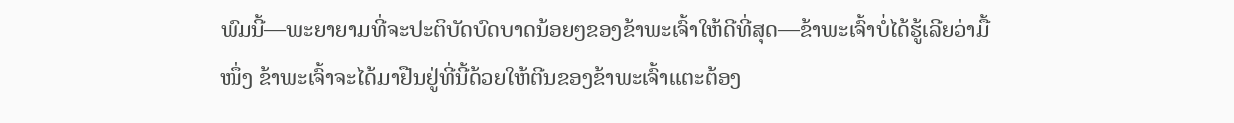ພົມນີ້—ພະຍາຍາມທີ່ຈະປະຕິບັດບົດບາດນ້ອຍໆຂອງຂ້າພະເຈົ້າໃຫ້ດີທີ່ສຸດ—ຂ້າພະເຈົ້າບໍ່ໄດ້ຮູ້ເລີຍວ່າມື້ໜຶ່ງ ຂ້າພະເຈົ້າຈະໄດ້ມາຢືນຢູ່ທີ່ນີ້ດ້ວຍໃຫ້ຕີນຂອງຂ້າພະເຈົ້າແຕະຕ້ອງ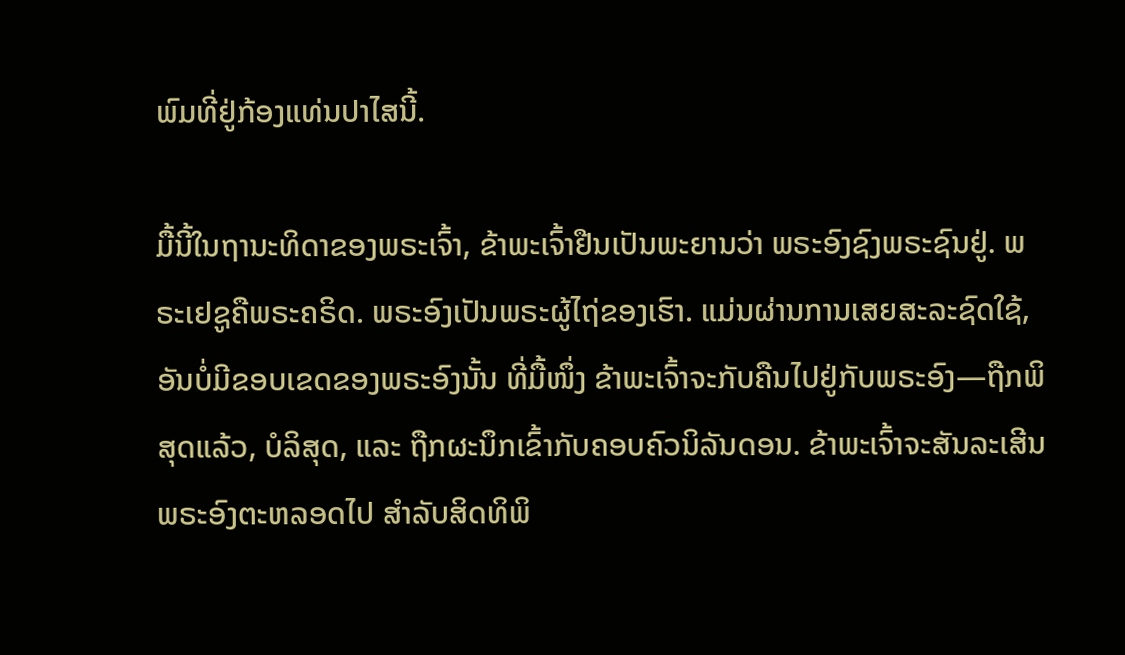ພົມທີ່ຢູ່ກ້ອງແທ່ນປາໄສນີ້.

ມື້ນີ້ໃນຖານະທິດາຂອງພຣະເຈົ້າ, ຂ້າພະເຈົ້າຢືນເປັນພະຍານວ່າ ພຣະອົງຊົງພຣະຊົນຢູ່. ພຣະເຢຊູຄືພຣະຄຣິດ. ພຣະອົງເປັນພຣະຜູ້ໄຖ່ຂອງເຮົາ. ແມ່ນຜ່ານການເສຍສະລະຊົດໃຊ້, ອັນບໍ່ມີຂອບເຂດຂອງພຣະອົງນັ້ນ ທີ່ມື້ໜຶ່ງ ຂ້າພະເຈົ້າຈະກັບຄືນໄປຢູ່ກັບພຣະອົງ—ຖືກພິສຸດແລ້ວ, ບໍລິສຸດ, ແລະ ຖືກຜະນຶກເຂົ້າກັບຄອບຄົວນິລັນດອນ. ຂ້າພະເຈົ້າຈະສັນລະເສີນພຣະອົງຕະຫລອດໄປ ສຳລັບສິດທິພິ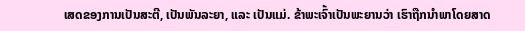ເສດຂອງການເປັນສະຕີ, ເປັນພັນລະຍາ, ແລະ ເປັນແມ່. ຂ້າພະເຈົ້າເປັນພະຍານວ່າ ເຮົາຖືກນຳພາໂດຍສາດ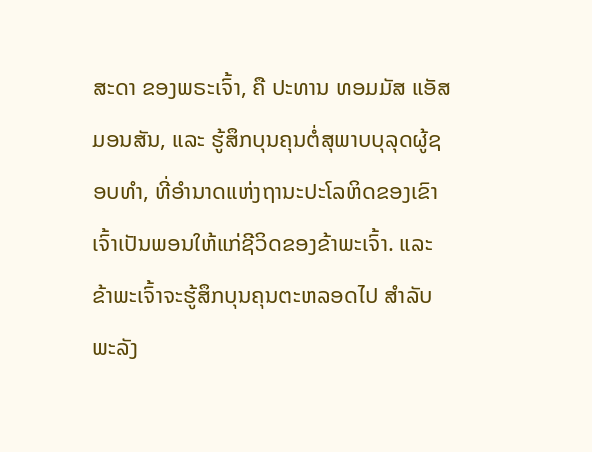ສະດາ ຂອງພຣະເຈົ້າ, ຄື ປະທານ ທອມມັສ ແອັສ ມອນສັນ, ແລະ ຮູ້ສຶກບຸນຄຸນຕໍ່ສຸພາບບຸລຸດຜູ້ຊອບທຳ, ທີ່ອຳນາດແຫ່ງຖານະປະໂລຫິດຂອງເຂົາເຈົ້າເປັນພອນໃຫ້ແກ່ຊີວິດຂອງຂ້າພະເຈົ້າ. ແລະ ຂ້າພະເຈົ້າຈະຮູ້ສຶກບຸນຄຸນຕະຫລອດໄປ ສຳລັບພະລັງ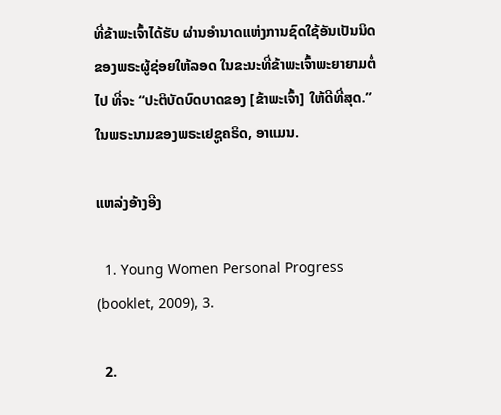ທີ່ຂ້າພະເຈົ້າໄດ້ຮັບ ຜ່ານອຳນາດແຫ່ງການຊົດໃຊ້ອັນເປັນນິດຂອງພຣະຜູ້ຊ່ອຍໃຫ້ລອດ ໃນຂະນະທີ່ຂ້າພະເຈົ້າພະຍາຍາມຕໍ່ໄປ ທີ່ຈະ “ປະຕິບັດບົດບາດຂອງ [ຂ້າພະເຈົ້າ] ໃຫ້ດີທີ່ສຸດ.” ໃນພຣະນາມຂອງພຣະເຢຊູຄຣິດ, ອາແມນ.

ແຫລ່ງອ້າງອີງ

  1. Young Women Personal Progress (booklet, 2009), 3.

  2.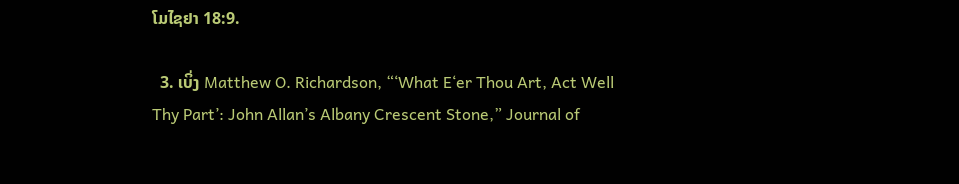ໂມໄຊຢາ 18:9.

  3. ເບິ່ງ Matthew O. Richardson, “‘What E‘er Thou Art, Act Well Thy Part’: John Allan’s Albany Crescent Stone,” Journal of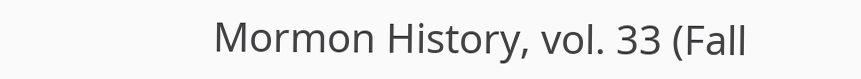Mormon History, vol. 33 (Fall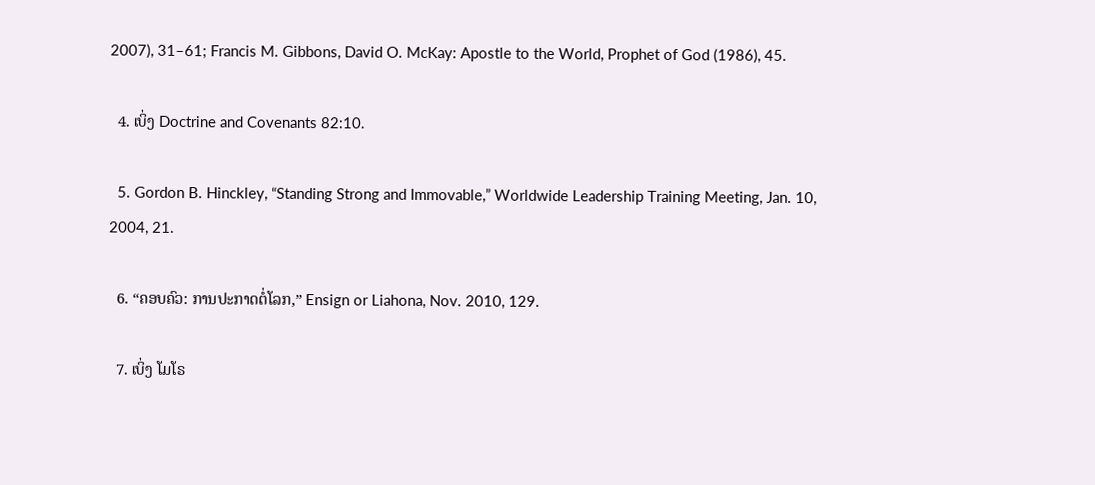2007), 31–61; Francis M. Gibbons, David O. McKay: Apostle to the World, Prophet of God (1986), 45.

  4. ເບິ່ງ Doctrine and Covenants 82:10.

  5. Gordon B. Hinckley, “Standing Strong and Immovable,” Worldwide Leadership Training Meeting, Jan. 10, 2004, 21.

  6. “ຄອບຄົວ: ການປະກາດຕໍ່ໂລກ,” Ensign or Liahona, Nov. 2010, 129.

  7. ເບິ່ງ ໂມໂຣ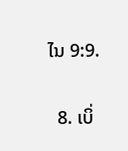ໄນ 9:9.

  8. ເບິ່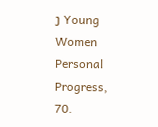ງ Young Women Personal Progress, 70.